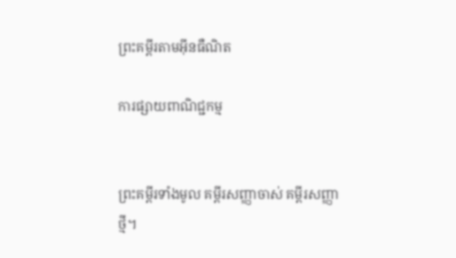ព្រះគម្ពីរតាមអ៊ីនធឺណិត

ការផ្សាយពាណិជ្ជកម្ម


ព្រះគម្ពីរទាំងមូល គម្ពីរសញ្ញាចាស់ គម្ពីរសញ្ញាថ្មី។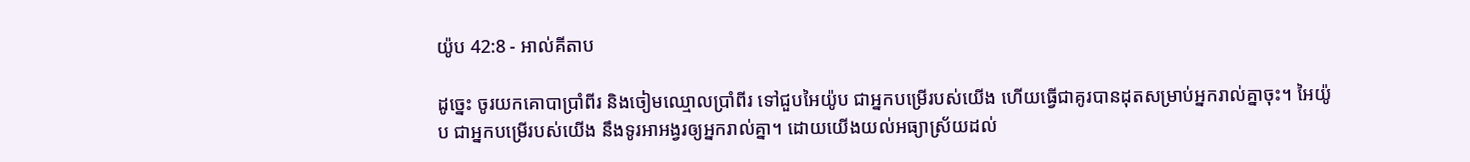យ៉ូប 42:8 - អាល់គីតាប

ដូច្នេះ ចូរយកគោបាប្រាំ‌ពីរ និងចៀមឈ្មោលប្រាំ‌ពីរ ទៅជួបអៃយ៉ូប ជាអ្នកបម្រើរបស់យើង ហើយធ្វើជាគូរបានដុតសម្រាប់អ្នករាល់គ្នាចុះ។ អៃយ៉ូប ជាអ្នកបម្រើរបស់យើង នឹងទូរអា‌អង្វរឲ្យអ្នករាល់គ្នា។ ដោយយើងយល់អធ្យា‌ស្រ័យដល់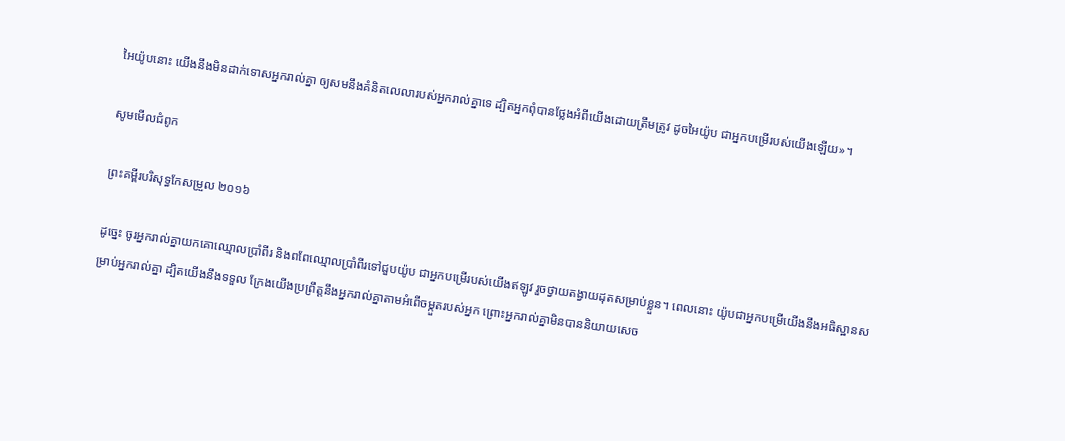អៃយ៉ូបនោះ យើងនឹងមិនដាក់ទោសអ្នករាល់គ្នា ឲ្យសមនឹងគំនិតលេលារបស់អ្នករាល់គ្នាទេ ដ្បិតអ្នកពុំបានថ្លែងអំពីយើងដោយត្រឹមត្រូវ ដូចអៃយ៉ូប ជាអ្នកបម្រើរបស់យើងឡើយ»។

សូមមើលជំពូក

ព្រះគម្ពីរបរិសុទ្ធកែសម្រួល ២០១៦

ដូច្នេះ ចូរអ្នករាល់គ្នាយកគោឈ្មោលប្រាំពីរ និងពពែឈ្មោលប្រាំពីរទៅជួបយ៉ូប ជាអ្នកបម្រើរបស់យើងឥឡូវ រួចថ្វាយតង្វាយដុតសម្រាប់ខ្លួន។ ពេលនោះ យ៉ូបជាអ្នកបម្រើយើងនឹងអធិ‌ស្ឋានសម្រាប់អ្នករាល់គ្នា ដ្បិតយើងនឹងទទួល ក្រែងយើងប្រព្រឹត្តនឹងអ្នករាល់គ្នាតាមអំពើចម្កួតរបស់អ្នក ព្រោះអ្នករាល់គ្នាមិនបាននិយាយសេច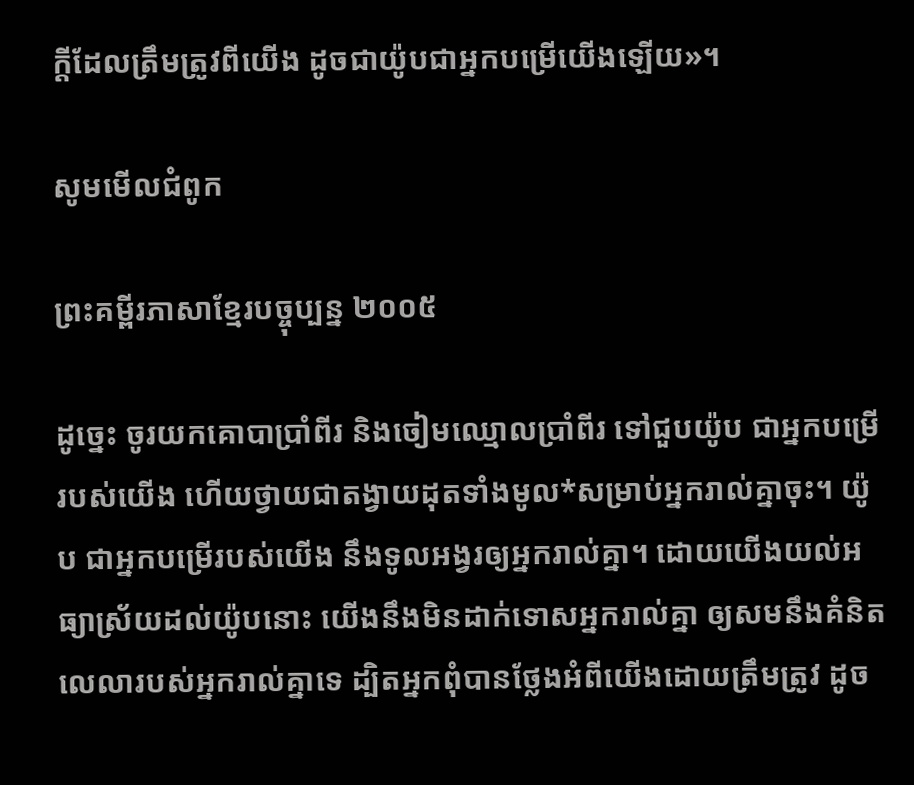ក្ដីដែលត្រឹមត្រូវពីយើង ដូចជាយ៉ូបជាអ្នកបម្រើយើងឡើយ»។

សូមមើលជំពូក

ព្រះគម្ពីរភាសាខ្មែរបច្ចុប្បន្ន ២០០៥

ដូច្នេះ ចូរយកគោបាប្រាំ‌ពីរ និងចៀមឈ្មោលប្រាំ‌ពីរ ទៅជួបយ៉ូប ជាអ្នកបម្រើរបស់យើង ហើយថ្វាយជាតង្វាយដុតទាំងមូល*សម្រាប់អ្នករាល់គ្នាចុះ។ យ៉ូប ជាអ្នកបម្រើរបស់យើង នឹងទូល‌អង្វរឲ្យអ្នករាល់គ្នា។ ដោយយើងយល់អធ្យាស្រ័យដល់យ៉ូបនោះ យើងនឹងមិនដាក់ទោសអ្នករាល់គ្នា ឲ្យសមនឹងគំនិតលេលារបស់អ្នករាល់គ្នាទេ ដ្បិតអ្នកពុំបានថ្លែងអំពីយើងដោយត្រឹមត្រូវ ដូច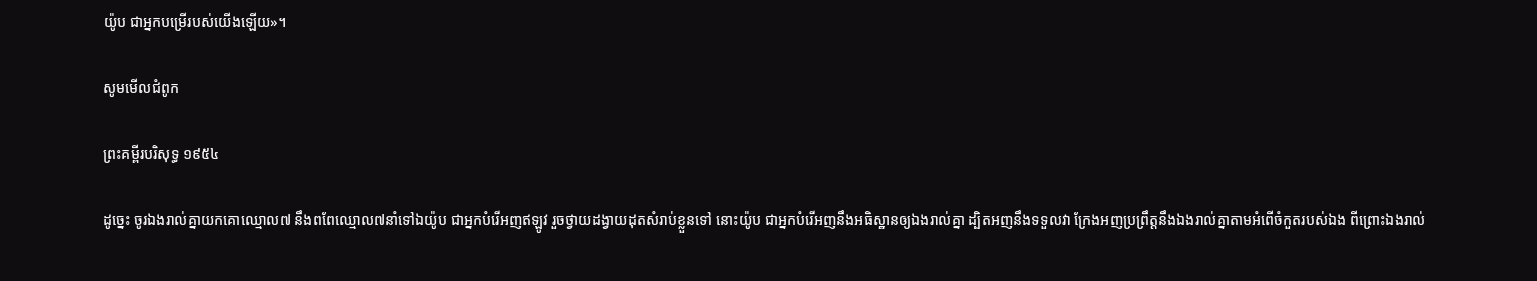យ៉ូប ជាអ្នកបម្រើរបស់យើងឡើយ»។

សូមមើលជំពូក

ព្រះគម្ពីរបរិសុទ្ធ ១៩៥៤

ដូច្នេះ ចូរឯងរាល់គ្នាយកគោឈ្មោល៧ នឹងពពែឈ្មោល៧នាំទៅឯយ៉ូប ជាអ្នកបំរើអញឥឡូវ រួចថ្វាយដង្វាយដុតសំរាប់ខ្លួនទៅ នោះយ៉ូប ជាអ្នកបំរើអញនឹងអធិ‌ស្ឋានឲ្យឯងរាល់គ្នា ដ្បិតអញនឹងទទួលវា ក្រែងអញប្រព្រឹត្តនឹងឯងរាល់គ្នាតាមអំពើចំកួតរបស់ឯង ពីព្រោះឯងរាល់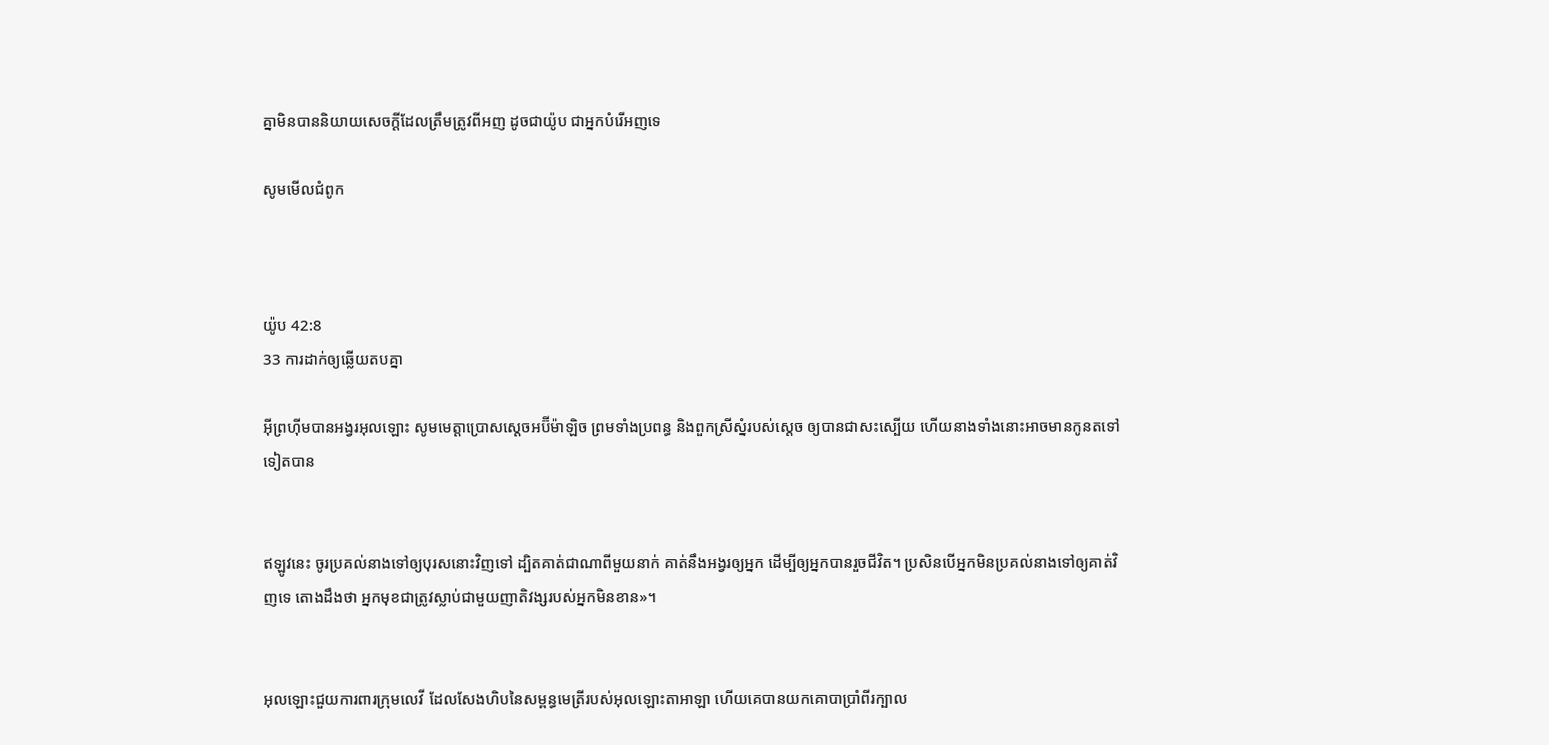គ្នាមិនបាននិយាយសេចក្ដីដែលត្រឹម‌ត្រូវពីអញ ដូចជាយ៉ូប ជាអ្នកបំរើអញទេ

សូមមើលជំពូក



យ៉ូប 42:8
33 ការដាក់ឲ្យឆ្លើយតបគ្នា

អ៊ីព្រហ៊ីមបានអង្វរអុលឡោះ សូមមេត្តាប្រោសស្តេចអប៊ីម៉ា‌ឡិច ព្រមទាំងប្រពន្ធ និងពួកស្រីស្នំរបស់ស្តេច ឲ្យបានជាសះស្បើយ ហើយនាងទាំងនោះអាចមានកូនតទៅទៀតបាន


ឥឡូវនេះ ចូរប្រគល់នាងទៅឲ្យបុរសនោះវិញទៅ ដ្បិតគាត់ជាណាពីមួយនាក់ គាត់នឹងអង្វរឲ្យអ្នក ដើម្បីឲ្យអ្នកបានរួចជីវិត។ ប្រសិនបើអ្នកមិនប្រគល់នាងទៅឲ្យគាត់វិញទេ តោងដឹងថា អ្នកមុខជាត្រូវស្លាប់ជាមួយញាតិវង្សរបស់អ្នកមិនខាន»។


អុលឡោះជួយការ‌ពារក្រុមលេវី ដែលសែងហិបនៃសម្ពន្ធ‌មេត្រីរបស់អុលឡោះ‌តាអាឡា ហើយគេបានយកគោបាប្រាំពីរក្បាល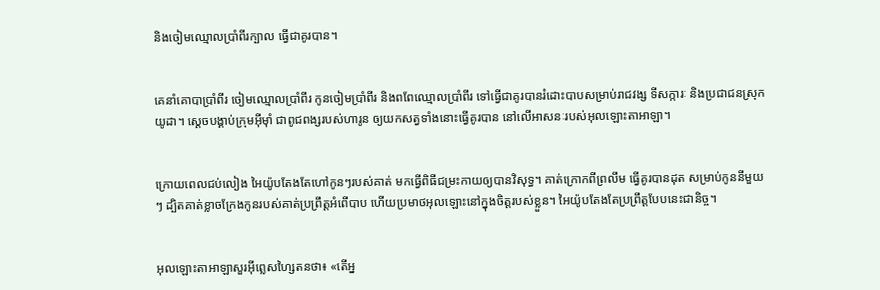និងចៀមឈ្មោលប្រាំពីរក្បាល ធ្វើជាគូរបាន។


គេនាំគោបាប្រាំពីរ ចៀមឈ្មោលប្រាំពីរ កូនចៀមប្រាំពីរ និងពពែឈ្មោលប្រាំពីរ ទៅធ្វើជាគូរបានរំដោះបាបសម្រាប់រាជ‌វង្ស ទី‌សក្ការៈ និងប្រជា‌ជនស្រុកយូដា។ ស្តេចបង្គាប់ក្រុមអ៊ីមុាំ ជាពូជ‌ពង្សរបស់ហារូន ឲ្យយកសត្វទាំងនោះធ្វើគូរបាន នៅលើអាសនៈរបស់អុលឡោះ‌តាអាឡា។


ក្រោយពេលជប់‌លៀង អៃយ៉ូបតែងតែហៅកូនៗរបស់គាត់ មកធ្វើពិធីជម្រះកាយឲ្យបានវិសុទ្ធ។ គាត់ក្រោកពីព្រលឹម ធ្វើគូរបានដុត សម្រាប់កូននីមួយៗ ដ្បិតគាត់ខ្លាចក្រែងកូនរបស់គាត់ប្រព្រឹត្តអំពើបាប ហើយប្រមាថអុលឡោះនៅក្នុងចិត្តរបស់ខ្លួន។ អៃយ៉ូបតែងតែប្រព្រឹត្តបែបនេះជា‌និច្ច។


អុលឡោះ‌តាអាឡាសួរអ៊ីព្លេស‌ហ្សៃតនថា៖ «តើអ្ន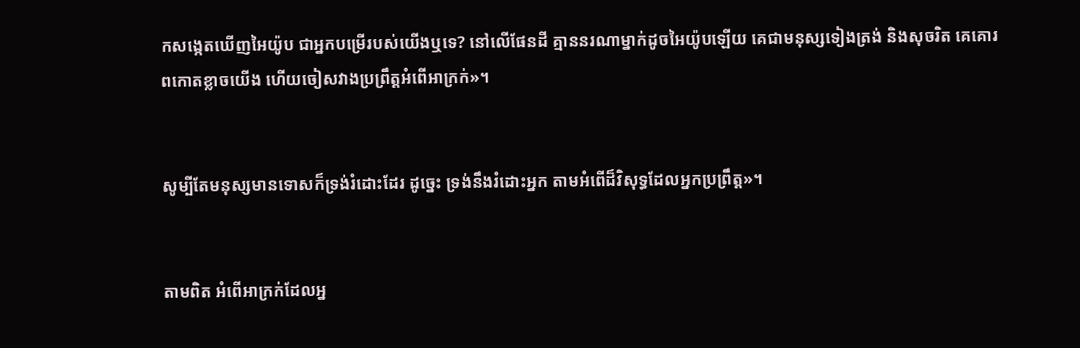កសង្កេតឃើញអៃយ៉ូប ជាអ្នកបម្រើរបស់យើងឬទេ? នៅលើផែនដី គ្មាននរណាម្នាក់ដូចអៃយ៉ូបឡើយ គេជាមនុស្សទៀងត្រង់ និងសុចរិត គេគោរពកោតខ្លាចយើង ហើយចៀស‌វាងប្រព្រឹត្តអំពើអាក្រក់»។


សូម្បីតែមនុស្សមានទោសក៏ទ្រង់រំដោះដែរ ដូច្នេះ ទ្រង់នឹងរំដោះអ្នក តាមអំពើដ៏វិសុទ្ធដែលអ្នកប្រព្រឹត្ត»។


តាមពិត អំពើអាក្រក់ដែលអ្ន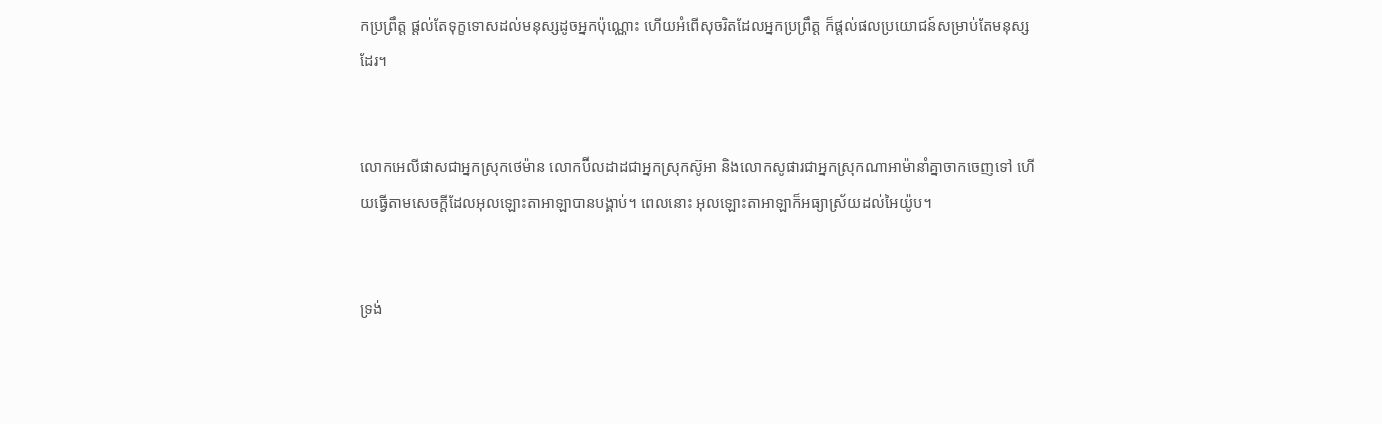កប្រព្រឹត្ត ផ្ដល់តែទុក្ខទោសដល់មនុស្សដូចអ្នកប៉ុណ្ណោះ ហើយអំពើសុចរិតដែលអ្នកប្រព្រឹត្ត ក៏ផ្ដល់ផលប្រយោជន៍សម្រាប់តែមនុស្សដែរ។


លោកអេលី‌ផាសជាអ្នកស្រុកថេម៉ាន លោកប៊ីល‌ដាដជាអ្នកស្រុកស៊ូអា និងលោកសូផារជាអ្នកស្រុកណាអាម៉ានាំគ្នាចាកចេញទៅ ហើយធ្វើតាមសេចក្ដីដែលអុលឡោះ‌តាអាឡាបានបង្គាប់។ ពេលនោះ អុលឡោះ‌តាអាឡាក៏អធ្យា‌ស្រ័យដល់អៃយ៉ូប។


ទ្រង់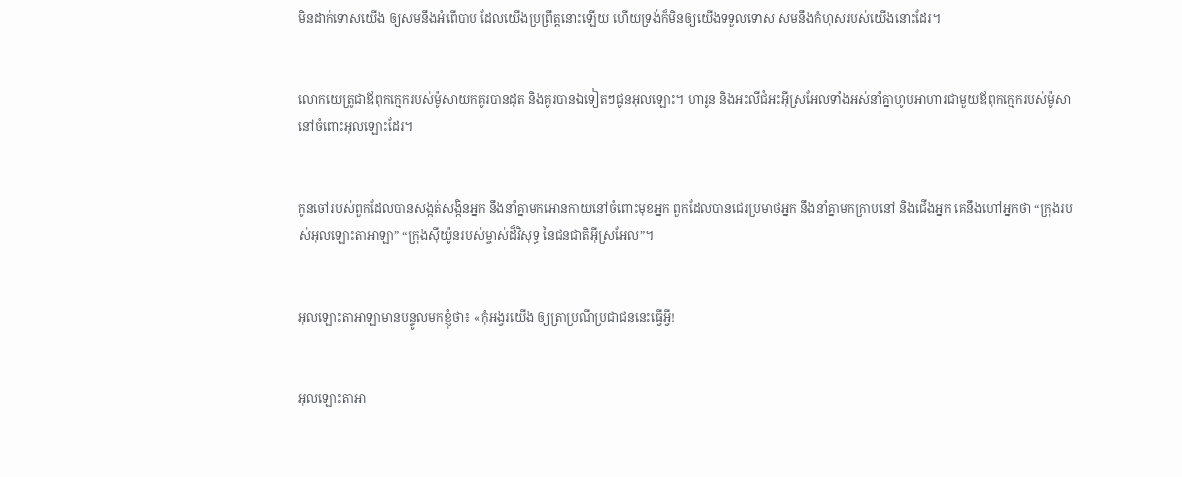មិនដាក់ទោសយើង ឲ្យសមនឹងអំពើបាប ដែលយើងប្រព្រឹត្តនោះឡើយ ហើយទ្រង់ក៏មិនឲ្យយើងទទួលទោស សមនឹងកំហុសរបស់យើងនោះដែរ។


លោកយេត្រូជាឪពុកក្មេករបស់ម៉ូសាយកគូរបានដុត និងគូរបានឯទៀតៗជូនអុលឡោះ។ ហារូន និងអះលី‌ជំអះអ៊ីស្រ‌អែលទាំង‌អស់នាំគ្នាហូបអាហារជាមួយឪពុកក្មេករបស់ម៉ូសា នៅចំពោះអុលឡោះដែរ។


កូនចៅរបស់ពួកដែលបានសង្កត់‌សង្កិនអ្នក នឹងនាំគ្នាមកអោនកាយនៅចំពោះមុខអ្នក ពួកដែលបានជេរប្រមាថអ្នក នឹងនាំគ្នាមកក្រាបនៅ និងជើងអ្នក គេនឹងហៅអ្នកថា “ក្រុងរបស់អុលឡោះ‌តាអាឡា” “ក្រុងស៊ីយ៉ូនរបស់ម្ចាស់ដ៏‌វិសុទ្ធ នៃជន‌ជាតិអ៊ីស្រ‌អែល”។


អុលឡោះ‌តាអាឡាមានបន្ទូលមកខ្ញុំថា៖ «កុំអង្វរយើង ឲ្យត្រាប្រណីប្រជា‌ជននេះធ្វើអ្វី!


អុលឡោះ‌តាអា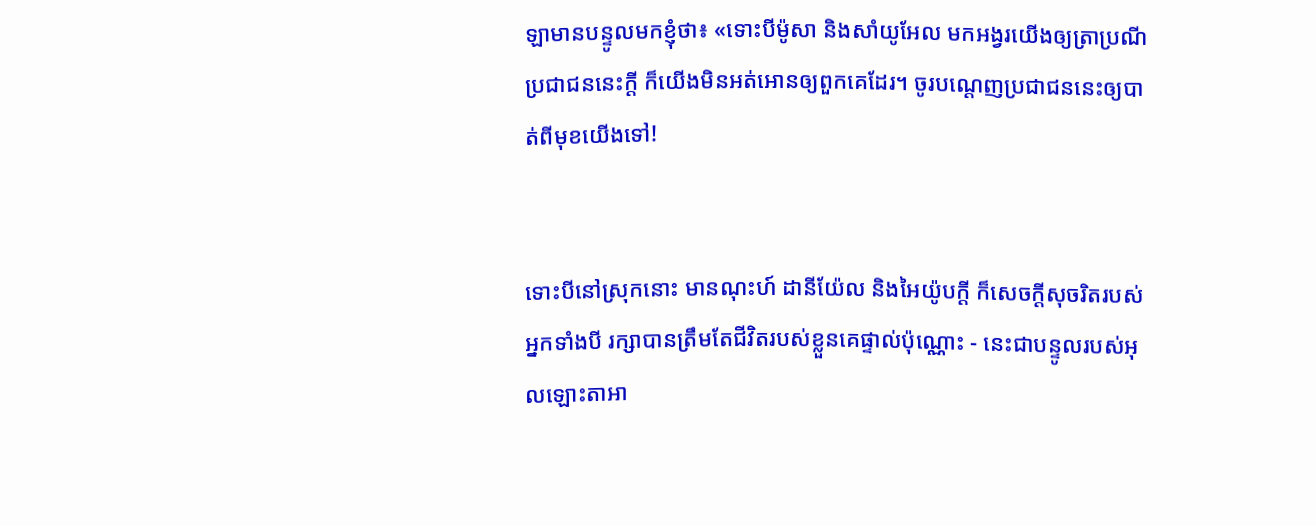ឡាមានបន្ទូលមកខ្ញុំថា៖ «ទោះបីម៉ូសា និងសាំយូ‌អែល មកអង្វរយើងឲ្យត្រាប្រណីប្រជា‌ជននេះក្ដី ក៏យើងមិនអត់‌អោនឲ្យពួកគេដែរ។ ចូរបណ្ដេញប្រជា‌ជននេះឲ្យបាត់ពីមុខយើងទៅ!


ទោះបីនៅស្រុកនោះ មានណុះហ៍ ដានី‌យ៉ែល និងអៃយ៉ូបក្ដី ក៏សេចក្ដីសុចរិតរបស់អ្នកទាំងបី រក្សាបានត្រឹមតែជីវិតរបស់ខ្លួនគេផ្ទាល់ប៉ុណ្ណោះ - នេះជាបន្ទូលរបស់អុលឡោះ‌តាអា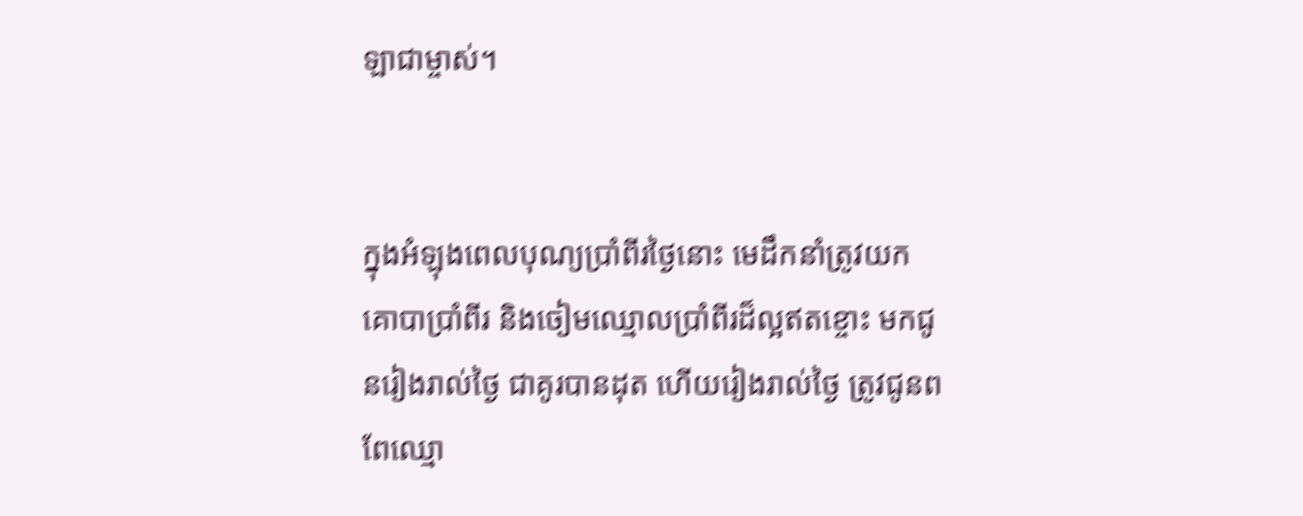ឡាជាម្ចាស់។


ក្នុងអំឡុងពេលបុណ្យប្រាំ‌ពីរថ្ងៃនោះ មេដឹកនាំត្រូវយកគោបាប្រាំ‌ពីរ និងចៀមឈ្មោលប្រាំ‌ពីរដ៏ល្អឥតខ្ចោះ មកជូនរៀងរាល់ថ្ងៃ ជាគូរបានដុត ហើយរៀងរាល់ថ្ងៃ ត្រូវជូនពពែឈ្មោ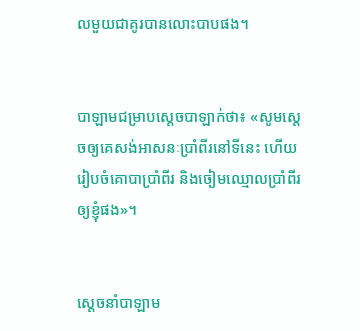លមួយជាគូរបានលោះបាបផង។


បាឡាមជម្រាបស្តេចបាឡាក់ថា៖ «សូមស្តេចឲ្យគេសង់អាសនៈប្រាំ‌ពីរនៅទីនេះ ហើយរៀបចំគោបាប្រាំ‌ពីរ និងចៀមឈ្មោលប្រាំ‌ពីរឲ្យខ្ញុំផង»។


ស្តេចនាំបាឡាម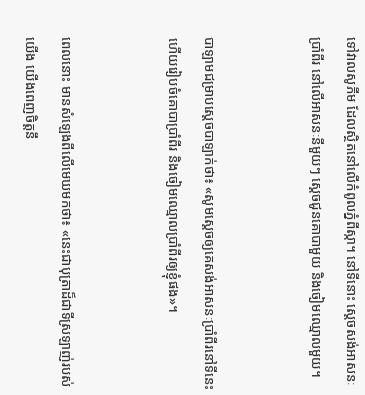ទៅវាលសូភីម ដែលស្ថិតនៅលើកំពូលភ្នំពីស្កា។ នៅទីនោះ ស្តេចសង់អាសនៈប្រាំ‌ពីរ នៅលើអាសនៈនីមួយៗ ស្តេចជូនគោបាមួយ និងចៀមឈ្មោលមួយ។


បាឡាមជម្រាបស្តេចបាឡាក់ថា៖ «សូមស្តេចឲ្យគេសង់អាសនៈប្រាំ‌ពីរនៅទីនេះ ហើយរៀបចំគោបាប្រាំ‌ពីរ និងចៀមឈ្មោលប្រាំ‌ពីរឲ្យខ្ញុំផង»។


ពេលនោះ មានសំឡេងពីលើមេឃមកថា៖ «នេះជាបុត្រាដ៏ជាទីស្រឡាញ់របស់យើង យើងពេញចិត្ដនឹ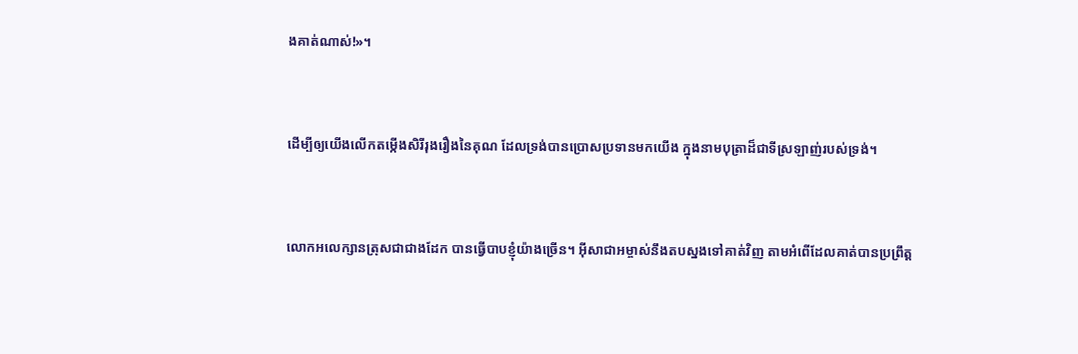ងគាត់ណាស់!»។


ដើម្បីឲ្យយើងលើកតម្កើងសិរី‌រុងរឿងនៃគុណ ដែលទ្រង់បានប្រោសប្រទានមកយើង ក្នុងនាមបុត្រាដ៏ជាទីស្រឡាញ់របស់ទ្រង់។


លោកអលេក្សាន‌ត្រុសជាជាងដែក បានធ្វើបាបខ្ញុំយ៉ាងច្រើន។ អ៊ីសា‌ជាអម្ចាស់នឹងតបស្នងទៅគាត់វិញ តាមអំពើដែលគាត់បានប្រព្រឹត្ដ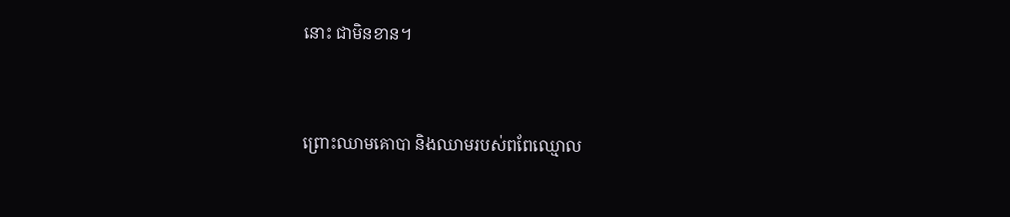នោះ ជាមិនខាន។


ព្រោះឈាមគោបា និងឈាមរបស់ពពែឈ្មោល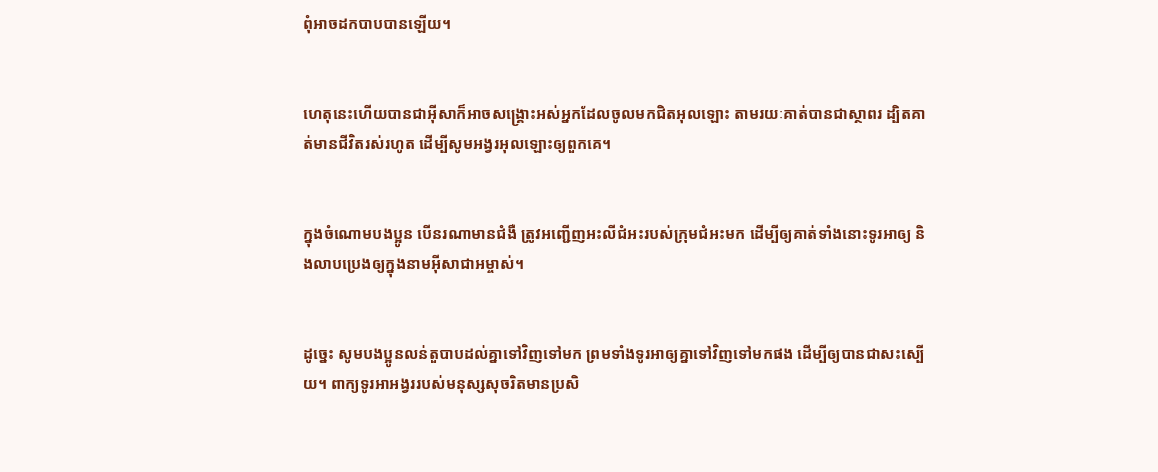ពុំអាចដកបាបបានឡើយ។


ហេតុនេះហើយបានជាអ៊ីសាក៏អាចសង្គ្រោះអស់អ្នកដែលចូលមកជិតអុលឡោះ តាមរយៈគាត់បានជាស្ថាពរ ដ្បិតគាត់មានជីវិតរស់រហូត ដើម្បីសូម‌អង្វរអុលឡោះឲ្យពួកគេ។


ក្នុងចំណោមបងប្អូន បើនរណាមានជំងឺ ត្រូវអញ្ជើញអះលី‌ជំអះរបស់ក្រុម‌ជំអះមក ដើម្បីឲ្យគាត់ទាំងនោះទូរអាឲ្យ និងលាបប្រេងឲ្យក្នុងនាមអ៊ីសា‌ជាអម្ចាស់។


ដូច្នេះ សូមបងប្អូនលន់‌តួបាបដល់គ្នាទៅវិញទៅមក ព្រមទាំងទូរអាឲ្យគ្នាទៅវិញទៅមកផង ដើម្បីឲ្យបានជាសះ‌ស្បើយ។ ពាក្យទូរអា‌អង្វររបស់មនុស្សសុចរិតមានប្រសិ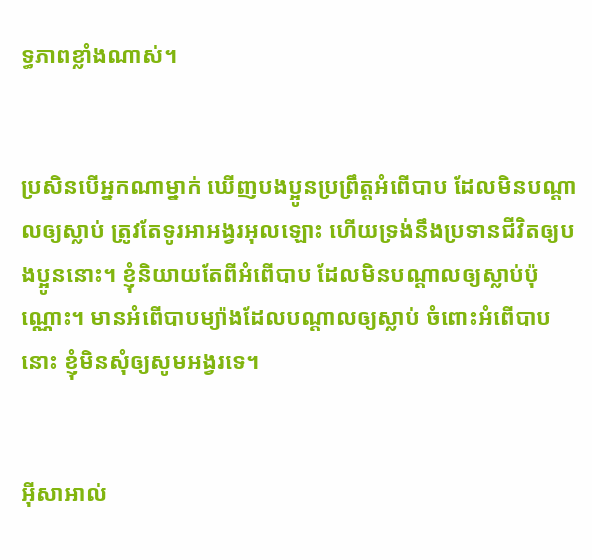ទ្ធភាពខ្លាំងណាស់។


ប្រសិនបើអ្នកណាម្នាក់ ឃើញបងប្អូនប្រព្រឹត្ដអំពើបាប ដែលមិនបណ្ដាលឲ្យស្លាប់ ត្រូវតែទូរអា‌អង្វរអុលឡោះ ហើយទ្រង់នឹងប្រទានជីវិតឲ្យបងប្អូននោះ។ ខ្ញុំនិយាយតែពីអំពើបាប ដែលមិនបណ្ដាលឲ្យស្លាប់ប៉ុណ្ណោះ។ មានអំពើបាបម្យ៉ាងដែលបណ្ដាលឲ្យស្លាប់ ចំពោះអំពើបាបនោះ ខ្ញុំមិនសុំឲ្យសូម‌អង្វរទេ។


អ៊ីសាអាល់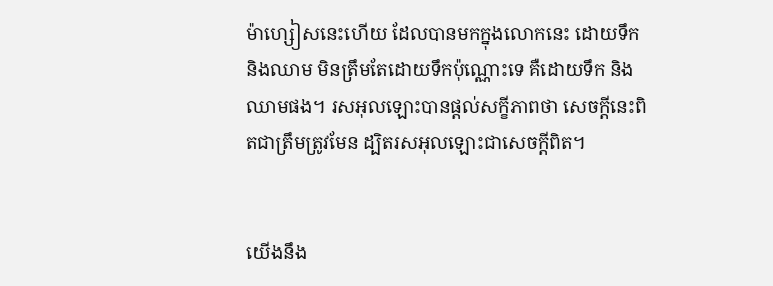ម៉ា‌ហ្សៀសនេះហើយ ដែលបានមកក្នុងលោកនេះ ដោយទឹក និងឈាម មិនត្រឹមតែដោយទឹកប៉ុណ្ណោះទេ គឺដោយទឹក និងឈាមផង។ រស‌អុលឡោះបានផ្ដល់សក្ខី‌ភាពថា សេចក្ដីនេះពិតជាត្រឹមត្រូវមែន ដ្បិតរស‌អុលឡោះជាសេចក្ដីពិត។


យើងនឹង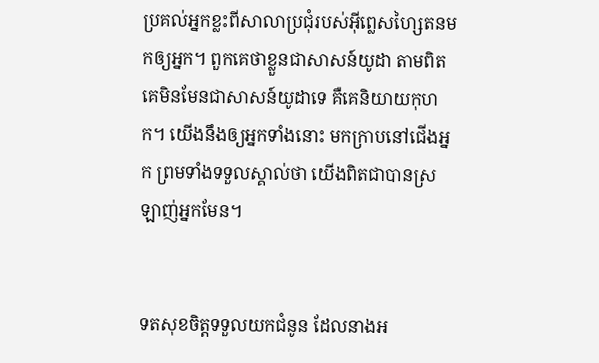ប្រគល់អ្នកខ្លះពីសាលាប្រជុំរបស់អ៊ីព្លេស‌ហ្សៃតនមកឲ្យអ្នក។ ពួកគេថាខ្លួនជាសាសន៍យូដា តាមពិតគេមិនមែនជាសាសន៍យូដាទេ គឺគេនិយាយកុហក។ យើងនឹងឲ្យអ្នកទាំងនោះ មកក្រាបនៅជើងអ្នក ព្រមទាំងទទួលស្គាល់ថា យើងពិតជាបានស្រឡាញ់អ្នកមែន។


ទតសុខចិត្តទទួលយកជំនូន ដែលនាងអ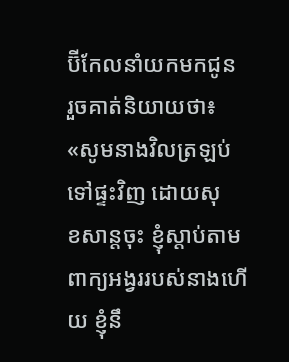ប៊ី‌កែលនាំយកមកជូន រួចគាត់និយាយថា៖ «សូមនាងវិលត្រឡប់ទៅផ្ទះវិញ ដោយសុខ‌សាន្តចុះ ខ្ញុំស្តាប់តាមពាក្យអង្វររបស់នាងហើយ ខ្ញុំនឹ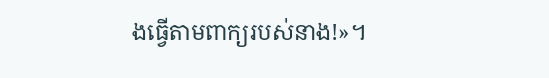ងធ្វើតាមពាក្យរបស់នាង!»។